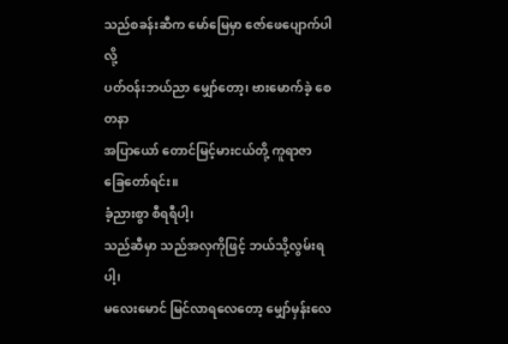သည်စခန်းဆီက မော်မြေမှာ ဇော်ဖေပျောက်ပါလို့
ပတ်ဝန်းဘယ်ညာ မျှော်တော့၊ ဗားမောက်ခဲ့ စေတနာ
အပြာယော် တောင်မြင့်မားငယ်တို့ ကူရာဇာ ခြေတော်ရင်း။
ခံ့ညားစွာ စီရရီပါ့၊
သည်ဆီမှာ သည်အလှကိုဖြင့် ဘယ်သို့လွမ်းရပါ့၊
မလေးမောင် မြင်လာရလေတော့ မျှော်မှန်းလေ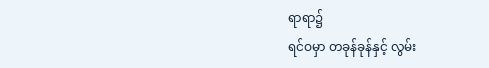ရာရာ၌
ရင်ဝမှာ တခုန်ခုန်နှင့် လွမ်း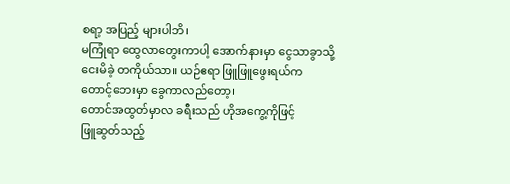စရာ့ အပြည့် များပါဘိ၊
မကြုံရာ ထွေလာတွေးကာပါ့ အောက်နားမှာ ငွေသာခွာသို့
ငေးမိခဲ့ တကိုယ်သာ။ ယဉ်ဧရာ ဖြူဖြူဖွေးရယ်က
တောင့်ဘေးမှာ ခွေကာလည်တော့၊
တောင်အထွတ်မှာလ ခရီးသည် ဟိုအကွေ့ကိုဖြင့်
ဖြူဆွတ်သည့်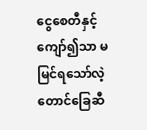ငွေစေတီနှင့် ကျော်၍သာ မမြင်ရသော်လဲ့
တောင်ခြေဆီ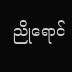ညိုရောင်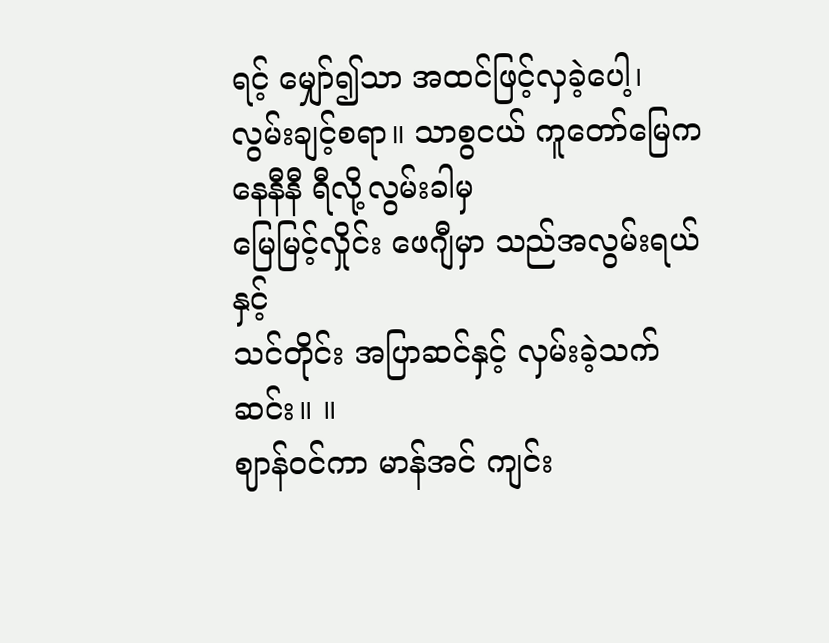ရင့် မျှော်၍သာ အထင်ဖြင့်လှခဲ့ပေါ့၊
လွမ်းချင့်စရာ။ သာစွငယ် ကူတော်မြေက
နေနီနီ ရီလို့လွမ်းခါမှ
မြေမြင့်လှိုင်း ဖေဂျီမှာ သည်အလွမ်းရယ်နှင့်
သင်တိုင်း အပြာဆင်နှင့် လှမ်းခဲ့သက်ဆင်း။ ။
ဈာန်ဝင်ကာ မာန်အင် ကျင်း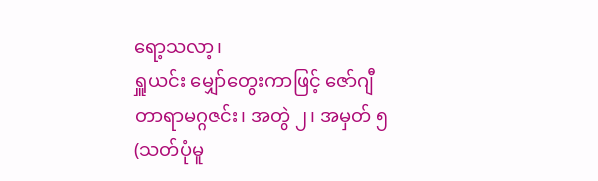ရော့သလာ့၊
ရှူယင်း မျှော်တွေးကာဖြင့် ဇော်ဂျီ
တာရာမဂ္ဂဇင်း၊ အတွဲ ၂၊ အမှတ် ၅
(သတ်ပုံမူ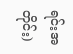ရင်းအတိုင်း)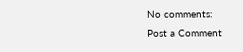No comments:
Post a Comment